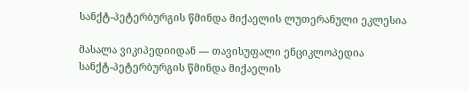სანქტ-პეტერბურგის წმინდა მიქაელის ლუთერანული ეკლესია

მასალა ვიკიპედიიდან — თავისუფალი ენციკლოპედია
სანქტ-პეტერბურგის წმინდა მიქაელის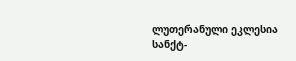ლუთერანული ეკლესია
სანქტ-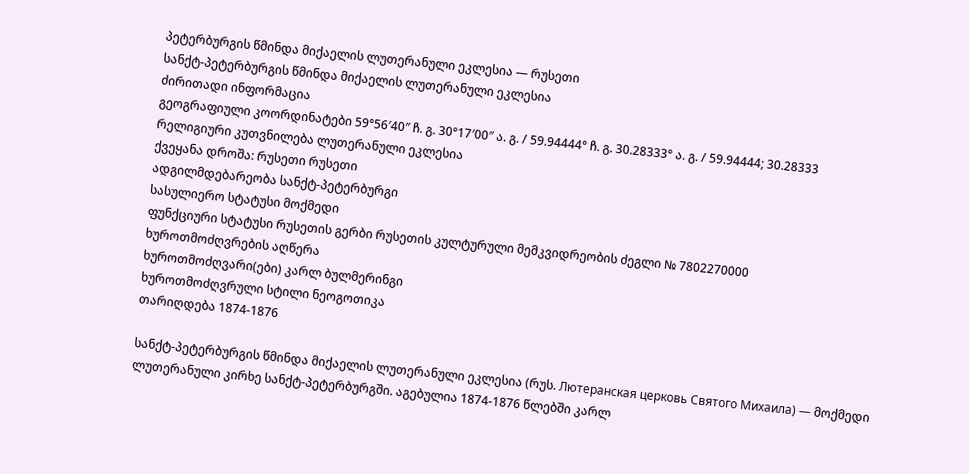პეტერბურგის წმინდა მიქაელის ლუთერანული ეკლესია — რუსეთი
სანქტ-პეტერბურგის წმინდა მიქაელის ლუთერანული ეკლესია
ძირითადი ინფორმაცია
გეოგრაფიული კოორდინატები 59°56′40″ ჩ. გ. 30°17′00″ ა. გ. / 59.94444° ჩ. გ. 30.28333° ა. გ. / 59.94444; 30.28333
რელიგიური კუთვნილება ლუთერანული ეკლესია
ქვეყანა დროშა: რუსეთი რუსეთი
ადგილმდებარეობა სანქტ-პეტერბურგი
სასულიერო სტატუსი მოქმედი
ფუნქციური სტატუსი რუსეთის გერბი რუსეთის კულტურული მემკვიდრეობის ძეგლი № 7802270000
ხუროთმოძღვრების აღწერა
ხუროთმოძღვარი(ები) კარლ ბულმერინგი
ხუროთმოძღვრული სტილი ნეოგოთიკა
თარიღდება 1874-1876

სანქტ-პეტერბურგის წმინდა მიქაელის ლუთერანული ეკლესია (რუს. Лютеранская церковь Святого Михаила) — მოქმედი ლუთერანული კირხე სანქტ-პეტერბურგში. აგებულია 1874-1876 წლებში კარლ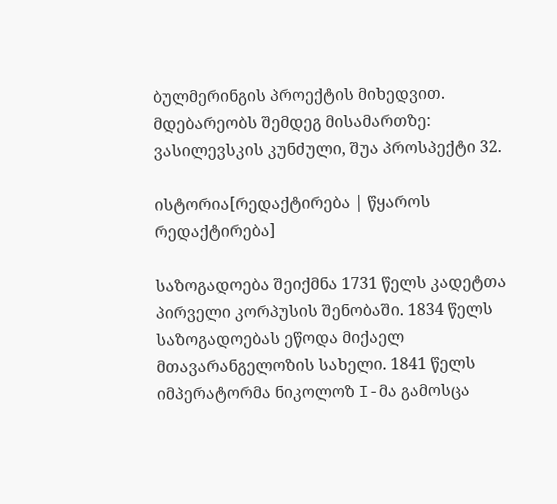ბულმერინგის პროექტის მიხედვით. მდებარეობს შემდეგ მისამართზე: ვასილევსკის კუნძული, შუა პროსპექტი 32.

ისტორია[რედაქტირება | წყაროს რედაქტირება]

საზოგადოება შეიქმნა 1731 წელს კადეტთა პირველი კორპუსის შენობაში. 1834 წელს საზოგადოებას ეწოდა მიქაელ მთავარანგელოზის სახელი. 1841 წელს იმპერატორმა ნიკოლოზ I-მა გამოსცა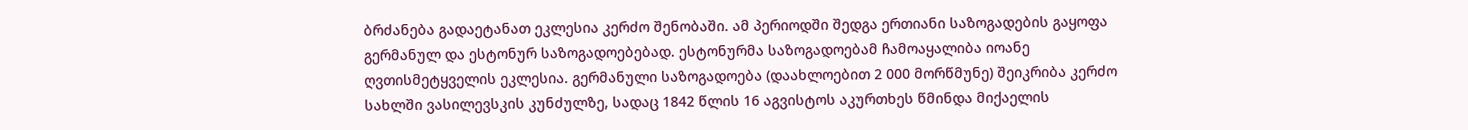ბრძანება გადაეტანათ ეკლესია კერძო შენობაში. ამ პერიოდში შედგა ერთიანი საზოგადების გაყოფა გერმანულ და ესტონურ საზოგადოებებად. ესტონურმა საზოგადოებამ ჩამოაყალიბა იოანე ღვთისმეტყველის ეკლესია. გერმანული საზოგადოება (დაახლოებით 2 000 მორწმუნე) შეიკრიბა კერძო სახლში ვასილევსკის კუნძულზე, სადაც 1842 წლის 16 აგვისტოს აკურთხეს წმინდა მიქაელის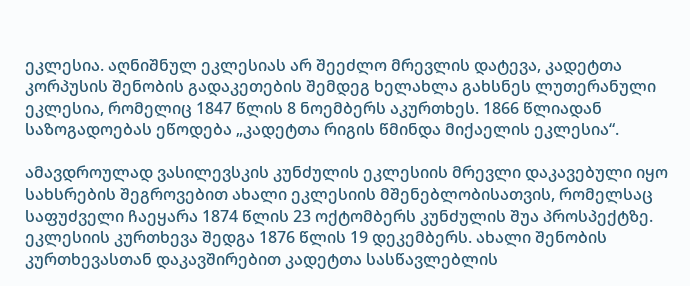ეკლესია. აღნიშნულ ეკლესიას არ შეეძლო მრევლის დატევა, კადეტთა კორპუსის შენობის გადაკეთების შემდეგ ხელახლა გახსნეს ლუთერანული ეკლესია, რომელიც 1847 წლის 8 ნოემბერს აკურთხეს. 1866 წლიადან საზოგადოებას ეწოდება „კადეტთა რიგის წმინდა მიქაელის ეკლესია“.

ამავდროულად ვასილევსკის კუნძულის ეკლესიის მრევლი დაკავებული იყო სახსრების შეგროვებით ახალი ეკლესიის მშენებლობისათვის, რომელსაც საფუძველი ჩაეყარა 1874 წლის 23 ოქტომბერს კუნძულის შუა პროსპექტზე. ეკლესიის კურთხევა შედგა 1876 წლის 19 დეკემბერს. ახალი შენობის კურთხევასთან დაკავშირებით კადეტთა სასწავლებლის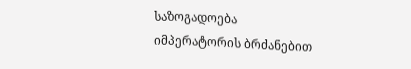საზოგადოება იმპერატორის ბრძანებით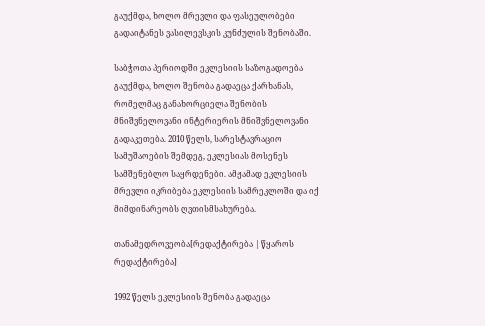გაუქმდა, ხოლო მრევლი და ფასეულობები გადაიტანეს ვასილევსკის კუნძულის შენობაში.

საბჭოთა პერიოდში ეკლესიის საზოგადოება გაუქმდა, ხოლო შენობა გადაეცა ქარხანას, რომელმაც განახორციელა შენობის მნიშვნელოვანი ინტერიერის მნიშვნელოვანი გადაკეთება. 2010 წელს, სარესტავრაციო სამუშაოების შემდეგ, ეკლესიას მოსენეს სამშენებლო საყრდენები. ამჟამად ეკლესიის მრევლი იკრიბება ეკლესიის სამრეკლოში და იქ მიმდინარეობს ღვთისმსახურება.

თანამედროვეობა[რედაქტირება | წყაროს რედაქტირება]

1992 წელს ეკლესიის შენობა გადაეცა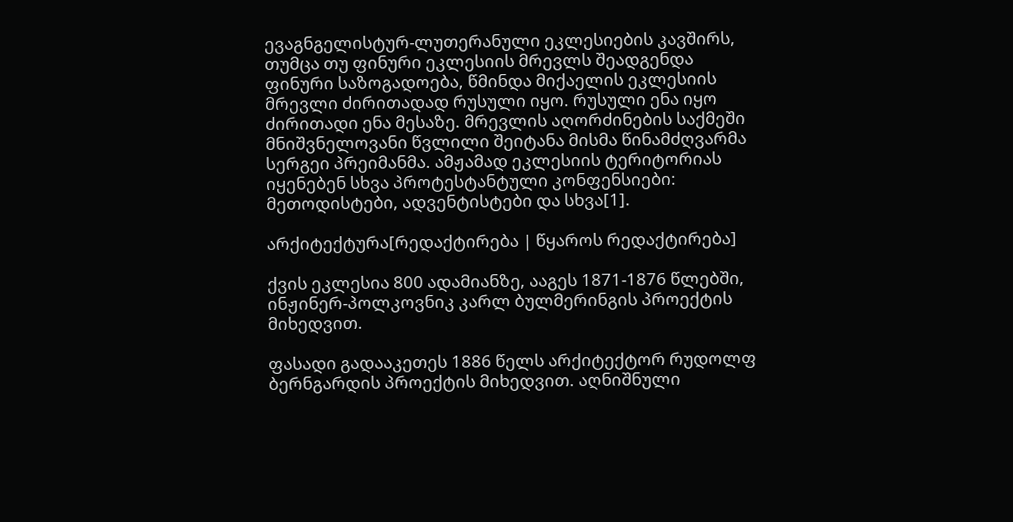ევაგნგელისტურ-ლუთერანული ეკლესიების კავშირს, თუმცა თუ ფინური ეკლესიის მრევლს შეადგენდა ფინური საზოგადოება, წმინდა მიქაელის ეკლესიის მრევლი ძირითადად რუსული იყო. რუსული ენა იყო ძირითადი ენა მესაზე. მრევლის აღორძინების საქმეში მნიშვნელოვანი წვლილი შეიტანა მისმა წინამძღვარმა სერგეი პრეიმანმა. ამჟამად ეკლესიის ტერიტორიას იყენებენ სხვა პროტესტანტული კონფენსიები: მეთოდისტები, ადვენტისტები და სხვა[1].

არქიტექტურა[რედაქტირება | წყაროს რედაქტირება]

ქვის ეკლესია 800 ადამიანზე, ააგეს 1871-1876 წლებში, ინჟინერ-პოლკოვნიკ კარლ ბულმერინგის პროექტის მიხედვით.

ფასადი გადააკეთეს 1886 წელს არქიტექტორ რუდოლფ ბერნგარდის პროექტის მიხედვით. აღნიშნული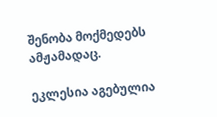შენობა მოქმედებს ამჟამადაც.

ეკლესია აგებულია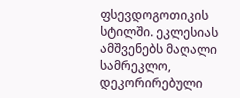ფსევდოგოთიკის სტილში. ეკლესიას ამშვენებს მაღალი სამრეკლო, დეკორირებული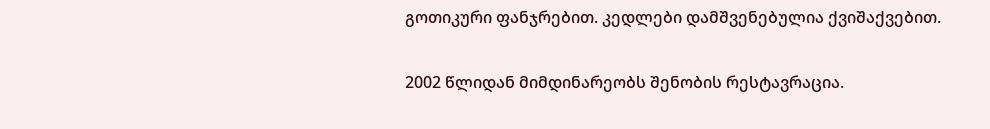გოთიკური ფანჯრებით. კედლები დამშვენებულია ქვიშაქვებით.

2002 წლიდან მიმდინარეობს შენობის რესტავრაცია.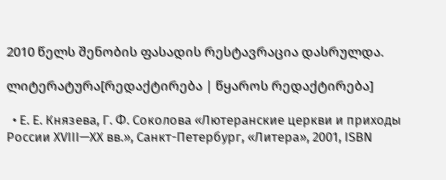2010 წელს შენობის ფასადის რესტავრაცია დასრულდა.

ლიტერატურა[რედაქტირება | წყაროს რედაქტირება]

  • Е. Е. Князева, Г. Ф. Соколова «Лютеранские церкви и приходы России XVIII—XX вв.», Санкт-Петербург, «Литера», 2001, ISBN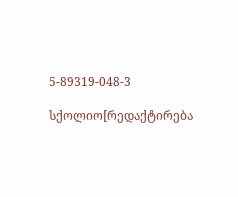5-89319-048-3

სქოლიო[რედაქტირება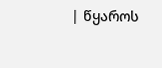| წყაროს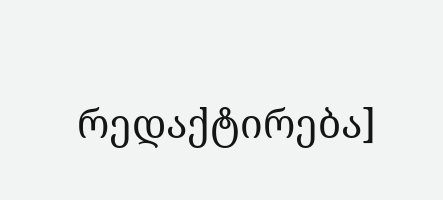რედაქტირება]